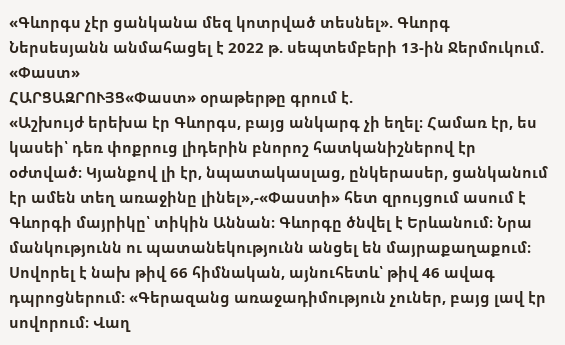«Գևորգս չէր ցանկանա մեզ կոտրված տեսնել». Գևորգ Ներսեսյանն անմահացել է 2022 թ. սեպտեմբերի 13-ին Ջերմուկում. «Փաստ»
ՀԱՐՑԱԶՐՈՒՅՑ«Փաստ» օրաթերթը գրում է.
«Աշխույժ երեխա էր Գևորգս, բայց անկարգ չի եղել։ Համառ էր, ես կասեի՝ դեռ փոքրուց լիդերին բնորոշ հատկանիշներով էր օժտված։ Կյանքով լի էր, նպատակասլաց, ընկերասեր, ցանկանում էր ամեն տեղ առաջինը լինել»,-«Փաստի» հետ զրույցում ասում է Գևորգի մայրիկը՝ տիկին Աննան։ Գևորգը ծնվել է Երևանում։ Նրա մանկությունն ու պատանեկությունն անցել են մայրաքաղաքում։ Սովորել է նախ թիվ 66 հիմնական, այնուհետև՝ թիվ 46 ավագ դպրոցներում: «Գերազանց առաջադիմություն չուներ, բայց լավ էր սովորում։ Վաղ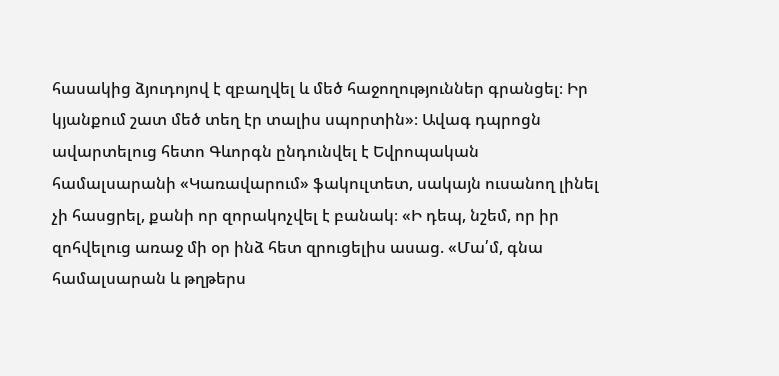հասակից ձյուդոյով է զբաղվել և մեծ հաջողություններ գրանցել։ Իր կյանքում շատ մեծ տեղ էր տալիս սպորտին»։ Ավագ դպրոցն ավարտելուց հետո Գևորգն ընդունվել է Եվրոպական համալսարանի «Կառավարում» ֆակուլտետ, սակայն ուսանող լինել չի հասցրել, քանի որ զորակոչվել է բանակ։ «Ի դեպ, նշեմ, որ իր զոհվելուց առաջ մի օր ինձ հետ զրուցելիս ասաց. «Մա՛մ, գնա համալսարան և թղթերս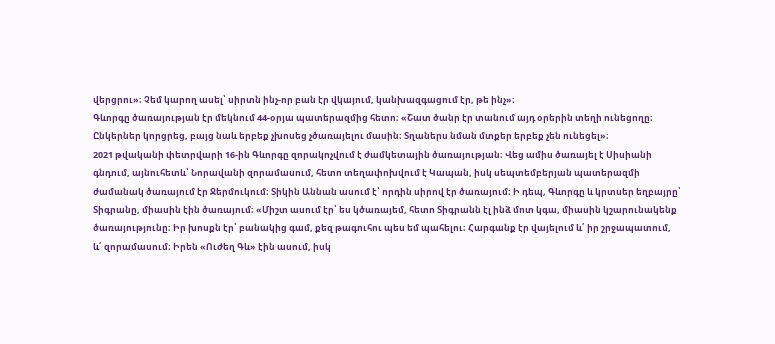վերցրու»։ Չեմ կարող ասել՝ սիրտն ինչ-որ բան էր վկայում, կանխազգացում էր, թե ինչ»։
Գևորգը ծառայության էր մեկնում 44-օրյա պատերազմից հետո։ «Շատ ծանր էր տանում այդ օրերին տեղի ունեցողը։ Ընկերներ կորցրեց, բայց նաև երբեք չխոսեց չծառայելու մասին։ Տղաներս նման մտքեր երբեք չեն ունեցել»։
2021 թվականի փետրվարի 16-ին Գևորգը զորակոչվում է ժամկետային ծառայության։ Վեց ամիս ծառայել է Սիսիանի գնդում, այնուհետև՝ Նորավանի զորամասում, հետո տեղափոխվում է Կապան, իսկ սեպտեմբերյան պատերազմի ժամանակ ծառայում էր Ջերմուկում։ Տիկին Աննան ասում է՝ որդին սիրով էր ծառայում։ Ի դեպ, Գևորգը և կրտսեր եղբայրը՝ Տիգրանը, միասին էին ծառայում։ «Միշտ ասում էր՝ ես կծառայեմ, հետո Տիգրանն էլ ինձ մոտ կգա, միասին կշարունակենք ծառայությունը։ Իր խոսքն էր՝ բանակից գամ, քեզ թագուհու պես եմ պահելու։ Հարգանք էր վայելում և՛ իր շրջապատում, և՛ զորամասում։ Իրեն «Ուժեղ Գև» էին ասում, իսկ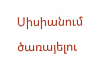Սիսիանում ծառայելու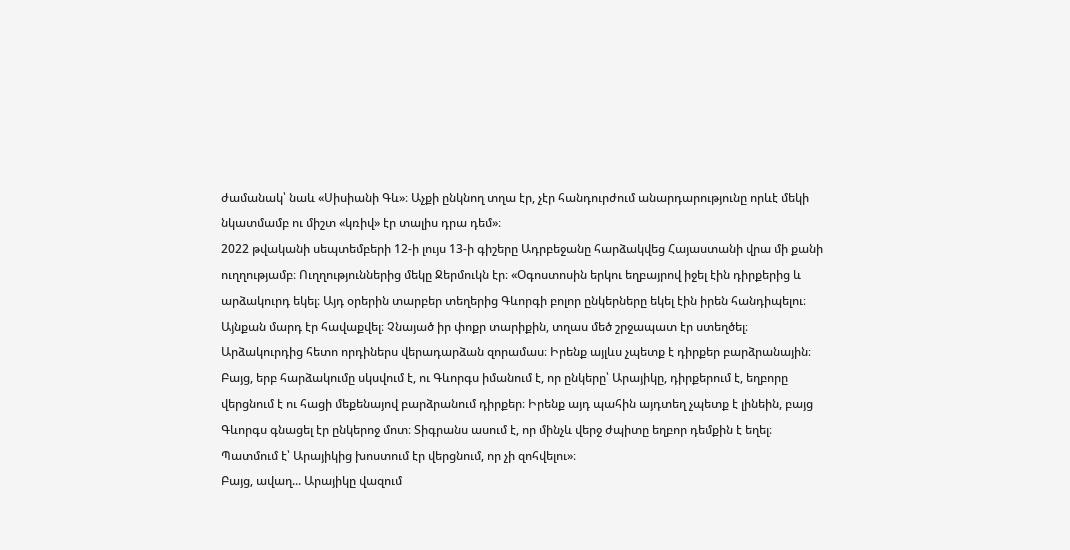ժամանակ՝ նաև «Սիսիանի Գև»։ Աչքի ընկնող տղա էր, չէր հանդուրժում անարդարությունը որևէ մեկի նկատմամբ ու միշտ «կռիվ» էր տալիս դրա դեմ»։
2022 թվականի սեպտեմբերի 12-ի լույս 13-ի գիշերը Ադրբեջանը հարձակվեց Հայաստանի վրա մի քանի ուղղությամբ։ Ուղղություններից մեկը Ջերմուկն էր։ «Օգոստոսին երկու եղբայրով իջել էին դիրքերից և արձակուրդ եկել։ Այդ օրերին տարբեր տեղերից Գևորգի բոլոր ընկերները եկել էին իրեն հանդիպելու։ Այնքան մարդ էր հավաքվել։ Չնայած իր փոքր տարիքին, տղաս մեծ շրջապատ էր ստեղծել։ Արձակուրդից հետո որդիներս վերադարձան զորամաս։ Իրենք այլևս չպետք է դիրքեր բարձրանային։ Բայց, երբ հարձակումը սկսվում է, ու Գևորգս իմանում է, որ ընկերը՝ Արայիկը, դիրքերում է, եղբորը վերցնում է ու հացի մեքենայով բարձրանում դիրքեր։ Իրենք այդ պահին այդտեղ չպետք է լինեին, բայց Գևորգս գնացել էր ընկերոջ մոտ։ Տիգրանս ասում է, որ մինչև վերջ ժպիտը եղբոր դեմքին է եղել։ Պատմում է՝ Արայիկից խոստում էր վերցնում, որ չի զոհվելու»։
Բայց, ավաղ... Արայիկը վազում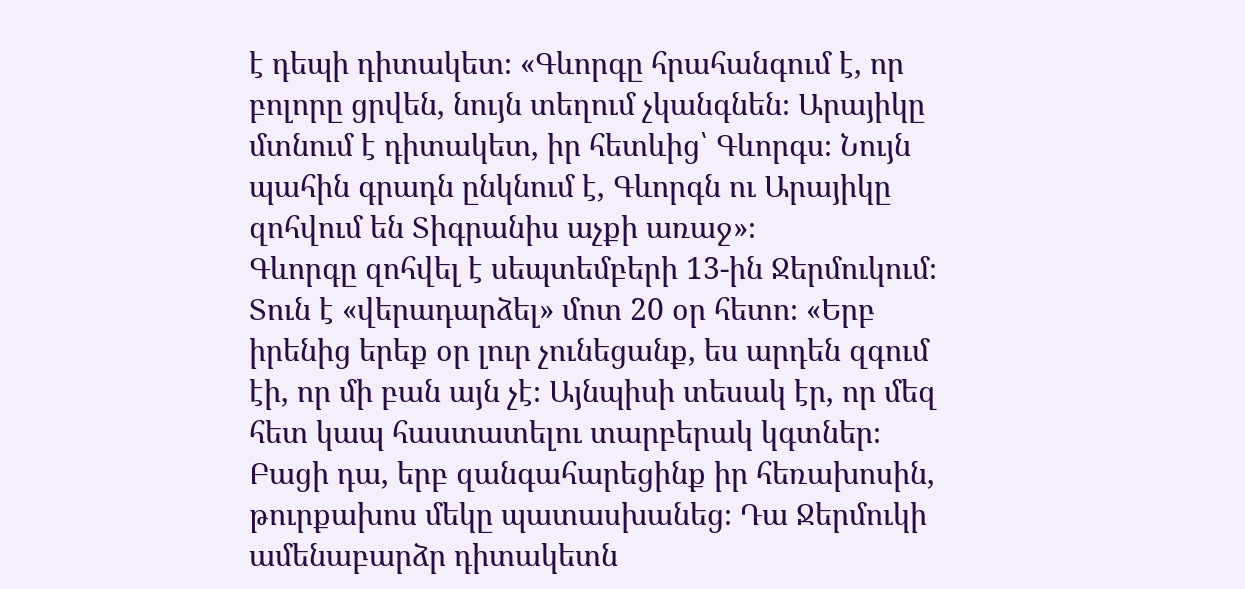է դեպի դիտակետ։ «Գևորգը հրահանգում է, որ բոլորը ցրվեն, նույն տեղում չկանգնեն։ Արայիկը մտնում է դիտակետ, իր հետևից՝ Գևորգս։ Նույն պահին գրադն ընկնում է, Գևորգն ու Արայիկը զոհվում են Տիգրանիս աչքի առաջ»։
Գևորգը զոհվել է սեպտեմբերի 13-ին Ջերմուկում։ Տուն է «վերադարձել» մոտ 20 օր հետո։ «Երբ իրենից երեք օր լուր չունեցանք, ես արդեն զգում էի, որ մի բան այն չէ։ Այնպիսի տեսակ էր, որ մեզ հետ կապ հաստատելու տարբերակ կգտներ։ Բացի դա, երբ զանգահարեցինք իր հեռախոսին, թուրքախոս մեկը պատասխանեց։ Դա Ջերմուկի ամենաբարձր դիտակետն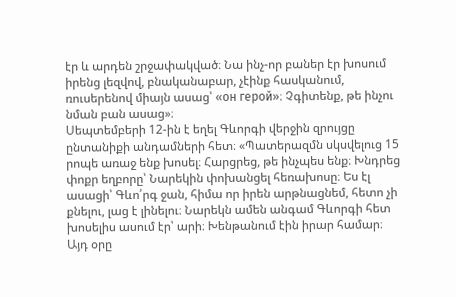էր և արդեն շրջափակված։ Նա ինչ-որ բաներ էր խոսում իրենց լեզվով, բնականաբար, չէինք հասկանում, ռուսերենով միայն ասաց՝ «он герой»։ Չգիտենք, թե ինչու նման բան ասաց»։
Սեպտեմբերի 12-ին է եղել Գևորգի վերջին զրույցը ընտանիքի անդամների հետ։ «Պատերազմն սկսվելուց 15 րոպե առաջ ենք խոսել։ Հարցրեց, թե ինչպես ենք։ Խնդրեց փոքր եղբորը՝ Նարեկին փոխանցել հեռախոսը։ Ես էլ ասացի՝ Գևո՛րգ ջան, հիմա որ իրեն արթնացնեմ, հետո չի քնելու, լաց է լինելու։ Նարեկն ամեն անգամ Գևորգի հետ խոսելիս ասում էր՝ արի։ Խենթանում էին իրար համար։ Այդ օրը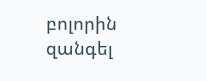բոլորին զանգել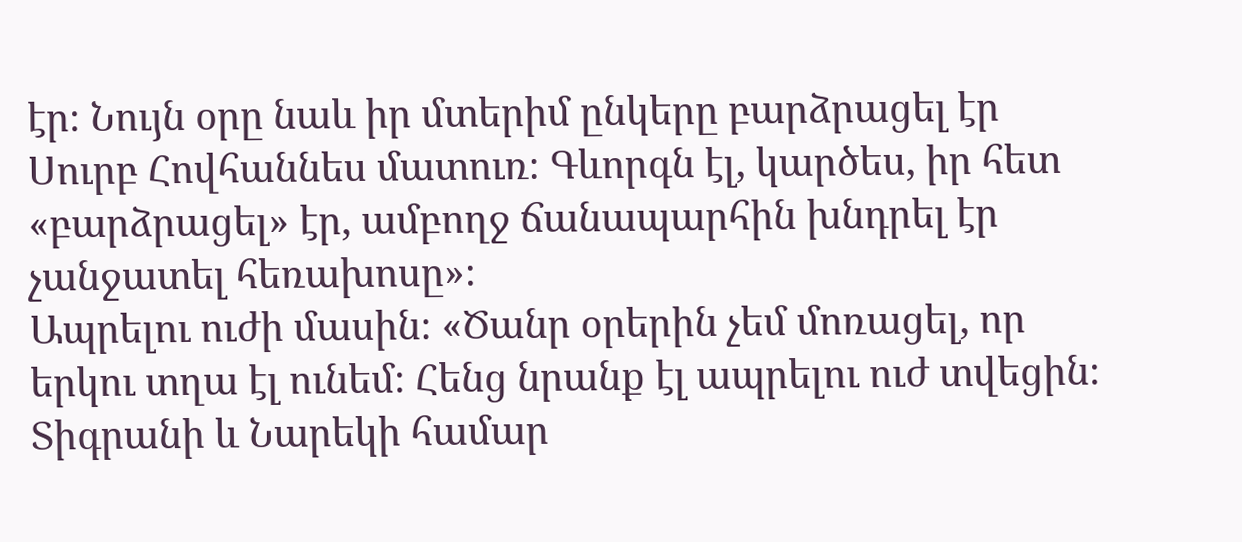էր։ Նույն օրը նաև իր մտերիմ ընկերը բարձրացել էր Սուրբ Հովհաննես մատուռ։ Գևորգն էլ, կարծես, իր հետ «բարձրացել» էր, ամբողջ ճանապարհին խնդրել էր չանջատել հեռախոսը»։
Ապրելու ուժի մասին։ «Ծանր օրերին չեմ մոռացել, որ երկու տղա էլ ունեմ։ Հենց նրանք էլ ապրելու ուժ տվեցին։ Տիգրանի և Նարեկի համար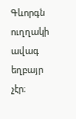Գևորգն ուղղակի ավագ եղբայր չէր։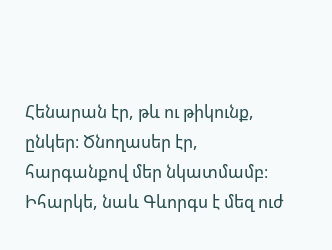Հենարան էր, թև ու թիկունք, ընկեր։ Ծնողասեր էր, հարգանքով մեր նկատմամբ։ Իհարկե, նաև Գևորգս է մեզ ուժ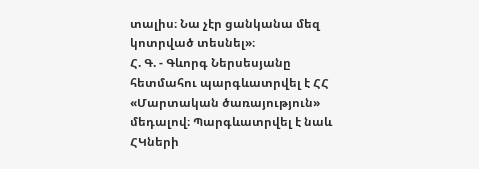տալիս։ Նա չէր ցանկանա մեզ կոտրված տեսնել»։
Հ. Գ. - Գևորգ Ներսեսյանը հետմահու պարգևատրվել է ՀՀ «Մարտական ծառայություն» մեդալով։ Պարգևատրվել է նաև ՀԿների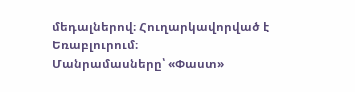մեդալներով։ Հուղարկավորված է Եռաբլուրում։
Մանրամասները՝ «Փաստ»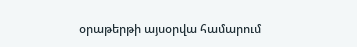օրաթերթի այսօրվա համարում